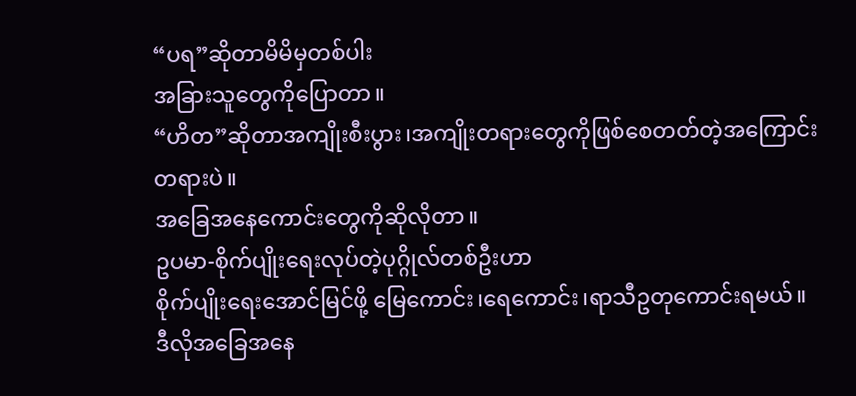“ပရ”ဆိုတာမိမိမှတစ်ပါး
အခြားသူတွေကိုပြောတာ။
“ဟိတ”ဆိုတာအကျိုးစီးပွား၊အကျိုးတရားတွေကိုဖြစ်စေတတ်တဲ့အကြောင်းတရားပဲ။
အခြေအနေကောင်းတွေကိုဆိုလိုတာ။
ဥပမာ-စိုက်ပျိုးရေးလုပ်တဲ့ပုဂ္ဂိုလ်တစ်ဦးဟာ
စိုက်ပျိုးရေးအောင်မြင်ဖို့ မြေကောင်း၊ရေကောင်း၊ရာသီဥတုကောင်းရမယ်။
ဒီလိုအခြေအနေ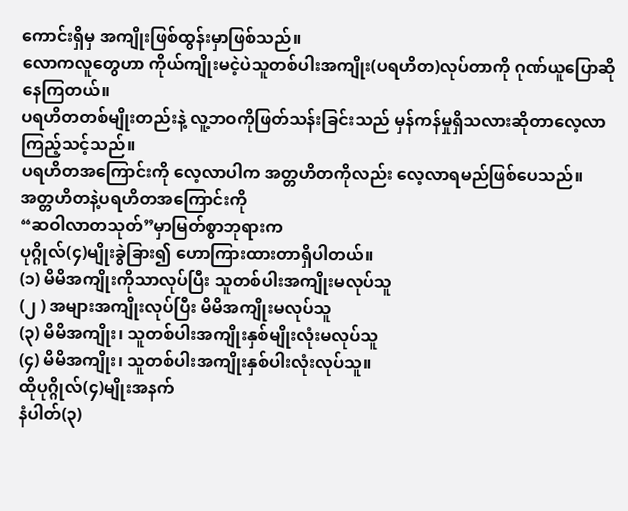ကောင်းရှိမှ အကျိုးဖြစ်ထွန်းမှာဖြစ်သည်။
လောကလူတွေဟာ ကိုယ်ကျိုးမငဲ့ပဲသူတစ်ပါးအကျိုး(ပရဟိတ)လုပ်တာကို ဂုဏ်ယူပြောဆိုနေကြတယ်။
ပရဟိတတစ်မျိုးတည်းနဲ့ လူ့ဘဝကိုဖြတ်သန်းခြင်းသည် မှန်ကန်မှုရှိသလားဆိုတာလေ့လာကြည့်သင့်သည်။
ပရဟိတအကြောင်းကို လေ့လာပါက အတ္တဟိတကိုလည်း လေ့လာရမည်ဖြစ်ပေသည်။
အတ္တဟိတနဲ့ပရဟိတအကြောင်းကို
“ဆဝါလာတသုတ်”မှာမြတ်စွာဘုရားက
ပုဂ္ဂိုလ်(၄)မျိုးခွဲခြား၍ ဟောကြားထားတာရှိပါတယ်။
(၁) မိမိအကျိုးကိုသာလုပ်ပြီး သူတစ်ပါးအကျိုးမလုပ်သူ
(၂ ) အများအကျိုးလုပ်ပြီး မိမိအကျိုးမလုပ်သူ
(၃) မိမိအကျိုး၊ သူတစ်ပါးအကျိုးနှစ်မျိုးလုံးမလုပ်သူ
(၄) မိမိအကျိုး၊ သူတစ်ပါးအကျိုးနှစ်ပါးလုံးလုပ်သူ။
ထိုပုဂ္ဂိုလ်(၄)မျိုးအနက်
နံပါတ်(၃)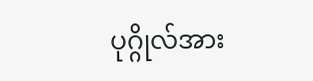ပုဂ္ဂိုလ်အား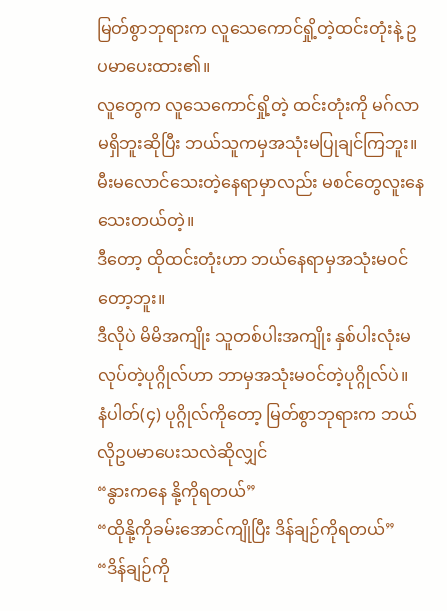မြတ်စွာဘုရားက လူသေကောင်ရှို့တဲ့ထင်းတုံးနဲ့ ဥပမာပေးထား၏။
လူတွေက လူသေကောင်ရှို့တဲ့ ထင်းတုံးကို မဂ်လာမရှိဘူးဆိုပြီး ဘယ်သူကမှအသုံးမပြုချင်ကြဘူး။
မီးမလောင်သေးတဲ့နေရာမှာလည်း မစင်တွေလူးနေသေးတယ်တဲ့။
ဒီတော့ ထိုထင်းတုံးဟာ ဘယ်နေရာမှအသုံးမဝင်တော့ဘူး။
ဒီလိုပဲ မိမိအကျိုး သူတစ်ပါးအကျိုး နှစ်ပါးလုံးမလုပ်တဲ့ပုဂ္ဂိုလ်ဟာ ဘာမှအသုံးမဝင်တဲ့ပုဂ္ဂိုလ်ပဲ။
နံပါတ်(၄) ပုဂ္ဂိုလ်ကိုတော့ မြတ်စွာဘုရားက ဘယ်လိုဥပမာပေးသလဲဆိုလျှင်
“နွားကနေ နို့ကိုရတယ်”
“ထိုနို့ကိုခမ်းအောင်ကျိုပြီး ဒိန်ချဉ်ကိုရတယ်”
“ဒိန်ချဉ်ကို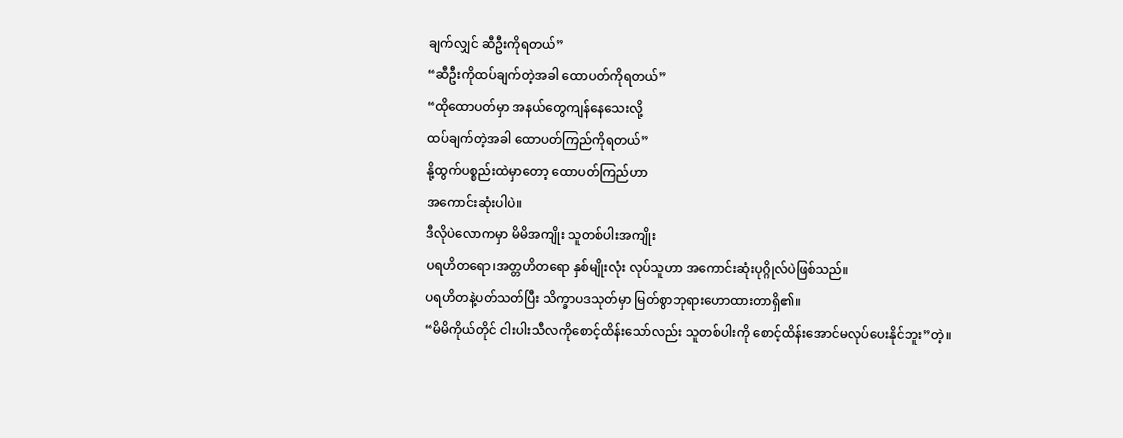ချက်လျှင် ဆီဦးကိုရတယ်”
“ဆီဦးကိုထပ်ချက်တဲ့အခါ ထောပတ်ကိုရတယ်”
“ထိုထောပတ်မှာ အနယ်တွေကျန်နေသေးလို့
ထပ်ချက်တဲ့အခါ ထောပတ်ကြည်ကိုရတယ်”
နို့ထွက်ပစ္စည်းထဲမှာတော့ ထောပတ်ကြည်ဟာ
အကောင်းဆုံးပါပဲ။
ဒီလိုပဲလောကမှာ မိမိအကျိုး သူတစ်ပါးအကျိုး
ပရဟိတရော၊အတ္တဟိတရော နှစ်မျိုးလုံး လုပ်သူဟာ အကောင်းဆုံးပုဂ္ဂိုလ်ပဲဖြစ်သည်။
ပရဟိတနဲ့ပတ်သတ်ပြီး သိက္ခာပဒသုတ်မှာ မြတ်စွာဘုရားဟောထားတာရှိ၏။
“မိမိကိုယ်တိုင် ငါးပါးသီလကိုစောင့်ထိန်းသော်လည်း သူတစ်ပါးကို စောင့်ထိန်းအောင်မလုပ်ပေးနိုင်ဘူး”တဲ့။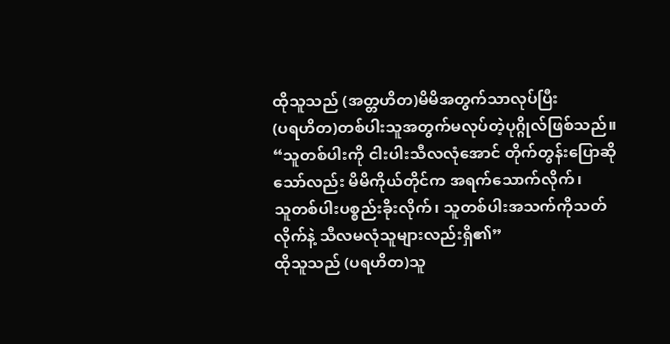ထိုသူသည် (အတ္တဟိတ)မိမိအတွက်သာလုပ်ပြီး
(ပရဟိတ)တစ်ပါးသူအတွက်မလုပ်တဲ့ပုဂ္ဂိုလ်ဖြစ်သည်။
“သူတစ်ပါးကို ငါးပါးသီလလုံအောင် တိုက်တွန်းပြောဆိုသော်လည်း မိမိကိုယ်တိုင်က အရက်သောက်လိုက်၊
သူတစ်ပါးပစ္စည်းခိုးလိုက်၊ သူတစ်ပါးအသက်ကိုသတ်လိုက်နဲ့ သီလမလုံသူများလည်းရှိ၏”
ထိုသူသည် (ပရဟိတ)သူ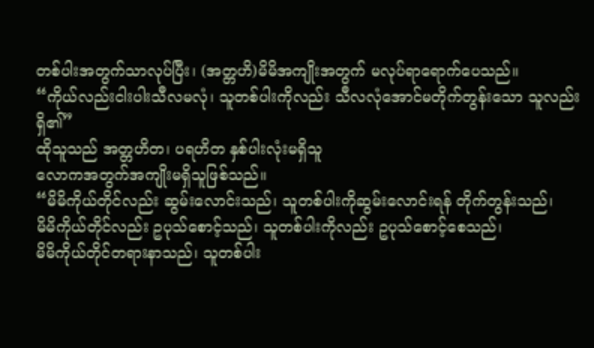တစ်ပါးအတွက်သာလုပ်ပြီး၊ (အတ္တဟိ)မိမိအကျိုးအတွက် မလုပ်ရာရောက်ပေသည်။
“ကိုယ်လည်းငါးပါးသီလမလုံ၊ သူတစ်ပါးကိုလည်း သီလလုံအောင်မတိုက်တွန်းသော သူလည်းရှိ၏”
ထိုသူသည် အတ္တဟိတ၊ ပရဟိတ နှစ်ပါးလုံးမရှိသူ
လောကအတွက်အကျိုးမရှိသူဖြစ်သည်။
“မိမိကိုယ်တိုင်လည်း ဆွမ်းလောင်းသည်၊ သူတစ်ပါးကိုဆွမ်းလောင်းရန် တိုက်တွန်းသည်၊
မိမိကိုယ်တိုင်လည်း ဥပုသ်စောင့်သည်၊ သူတစ်ပါးကိုလည်း ဥပုသ်စောင့်စေသည်၊
မိမိကိုယ်တိုင်တရားနာသည်၊ သူတစ်ပါး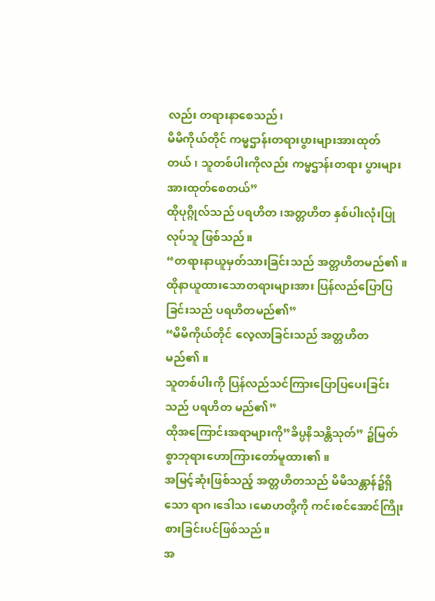လည်း တရားနာစေသည်၊
မိမိကိုယ်တိုင် ကမ္မဌာန်းတရားပွားများအားထုတ်တယ်၊ သူတစ်ပါးကိုလည်း ကမ္မဌာန်းတရား ပွားများအားထုတ်စေတယ်”
ထိုပုဂ္ဂိုလ်သည် ပရဟိတ၊အတ္တဟိတ နှစ်ပါးလုံးပြုလုပ်သူ ဖြစ်သည်။
“တရားနာယူမှတ်သားခြင်းသည် အတ္တဟိတမည်၏။
ထိုနာယူထားသောတရားများအား ပြန်လည်ပြောပြခြင်းသည် ပရဟိတမည်၏”
“မိမိကိုယ်တိုင် လေ့လာခြင်းသည် အတ္တဟိတ မည်၏။
သူတစ်ပါးကို ပြန်လည်သင်ကြားပြောပြပေးခြင်းသည် ပရဟိတ မည်၏”
ထိုအကြောင်းအရာများကို”ခိပ္ပနိသန္တိသုတ်” ၌မြတ်စွာဘုရားဟောကြားတော်မူထား၏။
အမြင့်ဆုံးဖြစ်သည့် အတ္တဟိတသည် မိမိသန္တာန်၌ရှိသော ရာဂ၊ဒေါသ၊မောဟတို့ကို ကင်းစင်အောင်ကြိုးစားခြင်းပင်ဖြစ်သည်။
အ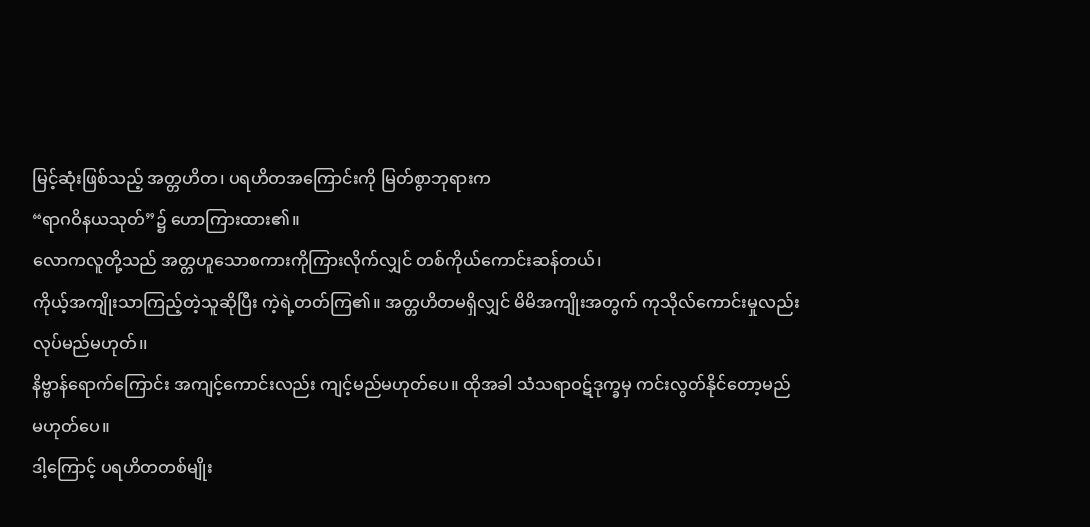မြင့်ဆုံးဖြစ်သည့် အတ္တဟိတ၊ ပရဟိတအကြောင်းကို မြတ်စွာဘုရားက
“ရာဂဝိနယသုတ်”၌ ဟောကြားထား၏။
လောကလူတို့သည် အတ္တဟူသောစကားကိုကြားလိုက်လျှင် တစ်ကိုယ်ကောင်းဆန်တယ်၊
ကိုယ့်အကျိုးသာကြည့်တဲ့သူဆိုပြီး ကဲ့ရဲ့တတ်ကြ၏။ အတ္တဟိတမရှိလျှင် မိမိအကျိုးအတွက် ကုသိုလ်ကောင်းမှုလည်းလုပ်မည်မဟုတ်၊၊
နိဗ္ဗာန်ရောက်ကြောင်း အကျင့်ကောင်းလည်း ကျင့်မည်မဟုတ်ပေ။ ထိုအခါ သံသရာဝဋ်ဒုက္ခမှ ကင်းလွတ်နိုင်တော့မည် မဟုတ်ပေ။
ဒါ့ကြောင့် ပရဟိတတစ်မျိုး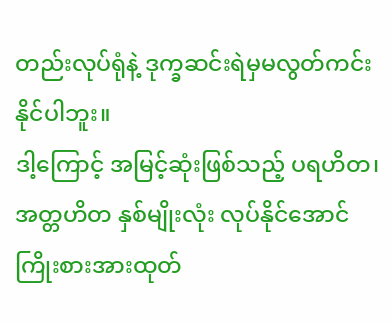တည်းလုပ်ရုံနဲ့ ဒုက္ခဆင်းရဲမှမလွတ်ကင်းနိုင်ပါဘူး။
ဒါ့ကြောင့် အမြင့်ဆုံးဖြစ်သည့် ပရဟိတ၊ အတ္တဟိတ နှစ်မျိုးလုံး လုပ်နိုင်အောင် ကြိုးစားအားထုတ်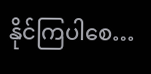နိုင်ကြပါစေ…